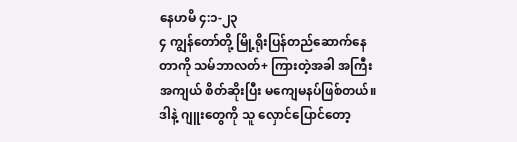နေဟမိ ၄:၁-၂၃
၄ ကျွန်တော်တို့ မြို့ရိုးပြန်တည်ဆောက်နေတာကို သမ်ဘာလတ်+ ကြားတဲ့အခါ အကြီးအကျယ် စိတ်ဆိုးပြီး မကျေမနပ်ဖြစ်တယ်။ ဒါနဲ့ ဂျူးတွေကို သူ လှောင်ပြောင်တော့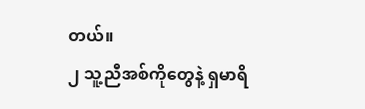တယ်။
၂ သူ့ညီအစ်ကိုတွေနဲ့ ရှမာရိ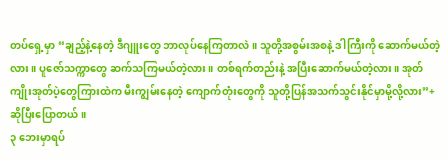တပ်ရှေ့မှာ “ချည့်နဲ့နေတဲ့ ဒီဂျူးတွေ ဘာလုပ်နေကြတာလဲ။ သူတို့အစွမ်းအစနဲ့ ဒါကြီးကို ဆောက်မယ်တဲ့လား။ ပူဇော်သက္ကာတွေ ဆက်သကြမယ်တဲ့လား။ တစ်ရက်တည်းနဲ့ အပြီးဆောက်မယ်တဲ့လား။ အုတ်ကျိုးအုတ်ပဲ့တွေကြားထဲက မီးကျွမ်းနေတဲ့ ကျောက်တုံးတွေကို သူတို့ပြန်အသက်သွင်းနိုင်မှာမို့လို့လား”+ ဆိုပြီးပြောတယ်။
၃ ဘေးမှာရပ်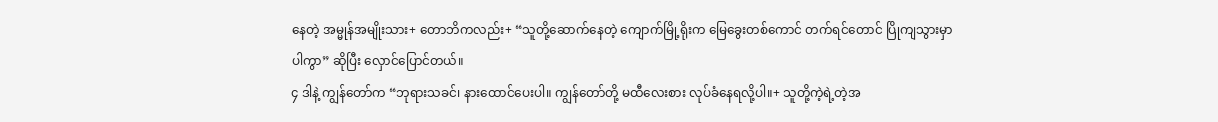နေတဲ့ အမ္မုန်အမျိုးသား+ တောဘိကလည်း+ “သူတို့ဆောက်နေတဲ့ ကျောက်မြို့ရိုးက မြေခွေးတစ်ကောင် တက်ရင်တောင် ပြိုကျသွားမှာပါကွာ” ဆိုပြီး လှောင်ပြောင်တယ်။
၄ ဒါနဲ့ ကျွန်တော်က “ဘုရားသခင်၊ နားထောင်ပေးပါ။ ကျွန်တော်တို့ မထီလေးစား လုပ်ခံနေရလို့ပါ။+ သူတို့ကဲ့ရဲ့တဲ့အ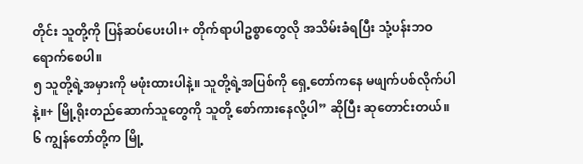တိုင်း သူတို့ကို ပြန်ဆပ်ပေးပါ၊+ တိုက်ရာပါဥစ္စာတွေလို အသိမ်းခံရပြီး သုံ့ပန်းဘဝ ရောက်စေပါ။
၅ သူတို့ရဲ့အမှားကို မဖုံးထားပါနဲ့။ သူတို့ရဲ့အပြစ်ကို ရှေ့တော်ကနေ မဖျက်ပစ်လိုက်ပါနဲ့။+ မြို့ရိုးတည်ဆောက်သူတွေကို သူတို့ စော်ကားနေလို့ပါ” ဆိုပြီး ဆုတောင်းတယ်။
၆ ကျွန်တော်တို့က မြို့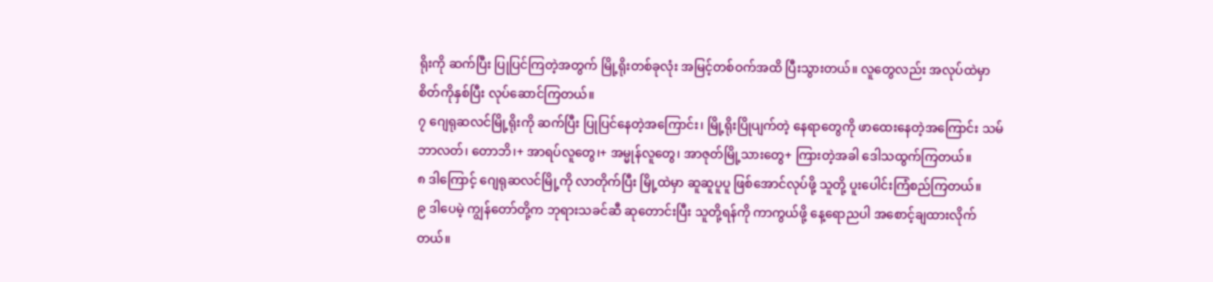ရိုးကို ဆက်ပြီး ပြုပြင်ကြတဲ့အတွက် မြို့ရိုးတစ်ခုလုံး အမြင့်တစ်ဝက်အထိ ပြီးသွားတယ်။ လူတွေလည်း အလုပ်ထဲမှာ စိတ်ကိုနှစ်ပြီး လုပ်ဆောင်ကြတယ်။
၇ ဂျေရုဆလင်မြို့ရိုးကို ဆက်ပြီး ပြုပြင်နေတဲ့အကြောင်း၊ မြို့ရိုးပြိုပျက်တဲ့ နေရာတွေကို ဖာထေးနေတဲ့အကြောင်း သမ်ဘာလတ်၊ တောဘိ၊+ အာရပ်လူတွေ၊+ အမ္မုန်လူတွေ၊ အာဇုတ်မြို့သားတွေ+ ကြားတဲ့အခါ ဒေါသထွက်ကြတယ်။
၈ ဒါကြောင့် ဂျေရုဆလင်မြို့ကို လာတိုက်ပြီး မြို့ထဲမှာ ဆူဆူပူပူ ဖြစ်အောင်လုပ်ဖို့ သူတို့ ပူးပေါင်းကြံစည်ကြတယ်။
၉ ဒါပေမဲ့ ကျွန်တော်တို့က ဘုရားသခင်ဆီ ဆုတောင်းပြီး သူတို့ရန်ကို ကာကွယ်ဖို့ နေ့ရောညပါ အစောင့်ချထားလိုက်တယ်။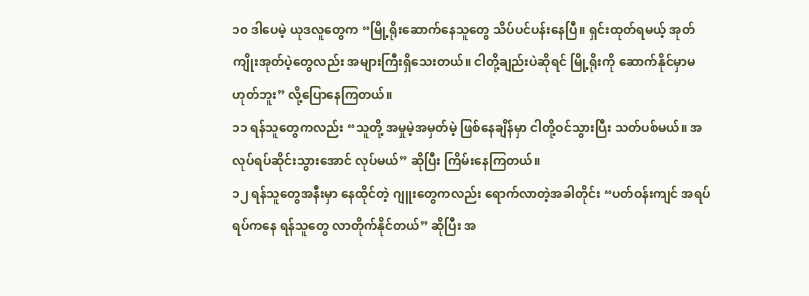၁၀ ဒါပေမဲ့ ယုဒလူတွေက “မြို့ရိုးဆောက်နေသူတွေ သိပ်ပင်ပန်းနေပြီ။ ရှင်းထုတ်ရမယ့် အုတ်ကျိုးအုတ်ပဲ့တွေလည်း အများကြီးရှိသေးတယ်။ ငါတို့ချည်းပဲဆိုရင် မြို့ရိုးကို ဆောက်နိုင်မှာမဟုတ်ဘူး” လို့ပြောနေကြတယ်။
၁၁ ရန်သူတွေကလည်း “သူတို့ အမှုမဲ့အမှတ်မဲ့ ဖြစ်နေချိန်မှာ ငါတို့ဝင်သွားပြီး သတ်ပစ်မယ်။ အလုပ်ရပ်ဆိုင်းသွားအောင် လုပ်မယ်” ဆိုပြီး ကြိမ်းနေကြတယ်။
၁၂ ရန်သူတွေအနီးမှာ နေထိုင်တဲ့ ဂျူးတွေကလည်း ရောက်လာတဲ့အခါတိုင်း “ပတ်ဝန်းကျင် အရပ်ရပ်ကနေ ရန်သူတွေ လာတိုက်နိုင်တယ်” ဆိုပြီး အ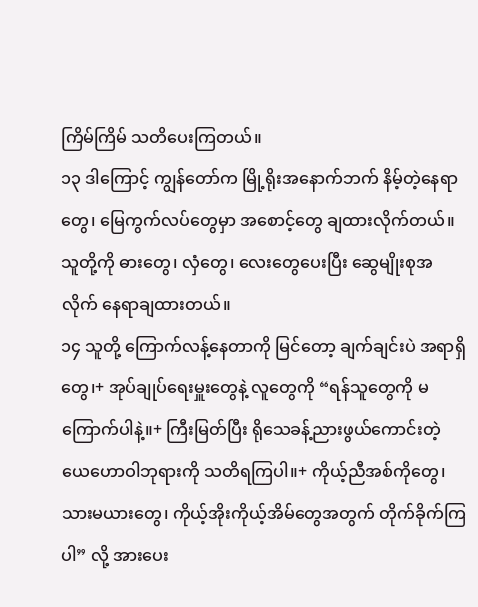ကြိမ်ကြိမ် သတိပေးကြတယ်။
၁၃ ဒါကြောင့် ကျွန်တော်က မြို့ရိုးအနောက်ဘက် နိမ့်တဲ့နေရာတွေ၊ မြေကွက်လပ်တွေမှာ အစောင့်တွေ ချထားလိုက်တယ်။ သူတို့ကို ဓားတွေ၊ လှံတွေ၊ လေးတွေပေးပြီး ဆွေမျိုးစုအလိုက် နေရာချထားတယ်။
၁၄ သူတို့ ကြောက်လန့်နေတာကို မြင်တော့ ချက်ချင်းပဲ အရာရှိတွေ၊+ အုပ်ချုပ်ရေးမှူးတွေနဲ့ လူတွေကို “ရန်သူတွေကို မကြောက်ပါနဲ့။+ ကြီးမြတ်ပြီး ရိုသေခန့်ညားဖွယ်ကောင်းတဲ့ ယေဟောဝါဘုရားကို သတိရကြပါ။+ ကိုယ့်ညီအစ်ကိုတွေ၊ သားမယားတွေ၊ ကိုယ့်အိုးကိုယ့်အိမ်တွေအတွက် တိုက်ခိုက်ကြပါ” လို့ အားပေး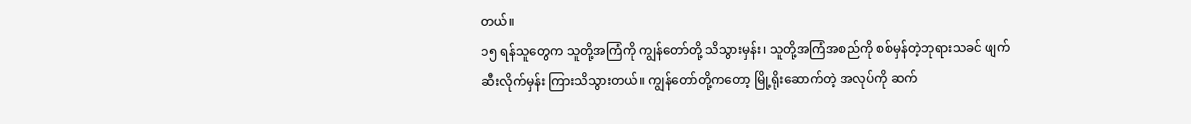တယ်။
၁၅ ရန်သူတွေက သူတို့အကြံကို ကျွန်တော်တို့ သိသွားမှန်း၊ သူတို့အကြံအစည်ကို စစ်မှန်တဲ့ဘုရားသခင် ဖျက်ဆီးလိုက်မှန်း ကြားသိသွားတယ်။ ကျွန်တော်တို့ကတော့ မြို့ရိုးဆောက်တဲ့ အလုပ်ကို ဆက်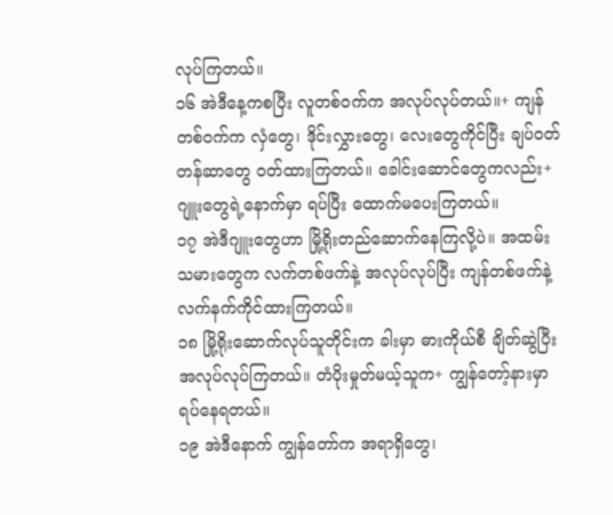လုပ်ကြတယ်။
၁၆ အဲဒီနေ့ကစပြီး လူတစ်ဝက်က အလုပ်လုပ်တယ်။+ ကျန်တစ်ဝက်က လှံတွေ၊ ဒိုင်းလွှားတွေ၊ လေးတွေကိုင်ပြီး ချပ်ဝတ်တန်ဆာတွေ ဝတ်ထားကြတယ်။ ခေါင်းဆောင်တွေကလည်း+ ဂျူးတွေရဲ့နောက်မှာ ရပ်ပြီး ထောက်မပေးကြတယ်။
၁၇ အဲဒီဂျူးတွေဟာ မြို့ရိုးတည်ဆောက်နေကြလို့ပဲ။ အထမ်းသမားတွေက လက်တစ်ဖက်နဲ့ အလုပ်လုပ်ပြီး ကျန်တစ်ဖက်နဲ့ လက်နက်ကိုင်ထားကြတယ်။
၁၈ မြို့ရိုးဆောက်လုပ်သူတိုင်းက ခါးမှာ ဓားကိုယ်စီ ချိတ်ဆွဲပြီး အလုပ်လုပ်ကြတယ်။ တံပိုးမှုတ်မယ့်သူက+ ကျွန်တော့်နားမှာ ရပ်နေရတယ်။
၁၉ အဲဒီနောက် ကျွန်တော်က အရာရှိတွေ၊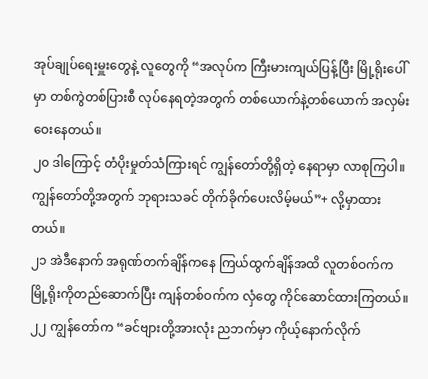အုပ်ချုပ်ရေးမှူးတွေနဲ့ လူတွေကို “အလုပ်က ကြီးမားကျယ်ပြန့်ပြီး မြို့ရိုးပေါ်မှာ တစ်ကွဲတစ်ပြားစီ လုပ်နေရတဲ့အတွက် တစ်ယောက်နဲ့တစ်ယောက် အလှမ်းဝေးနေတယ်။
၂၀ ဒါကြောင့် တံပိုးမှုတ်သံကြားရင် ကျွန်တော်တို့ရှိတဲ့ နေရာမှာ လာစုကြပါ။ ကျွန်တော်တို့အတွက် ဘုရားသခင် တိုက်ခိုက်ပေးလိမ့်မယ်”+ လို့မှာထားတယ်။
၂၁ အဲဒီနောက် အရုဏ်တက်ချိန်ကနေ ကြယ်ထွက်ချိန်အထိ လူတစ်ဝက်က မြို့ရိုးကိုတည်ဆောက်ပြီး ကျန်တစ်ဝက်က လှံတွေ ကိုင်ဆောင်ထားကြတယ်။
၂၂ ကျွန်တော်က “ခင်ဗျားတို့အားလုံး ညဘက်မှာ ကိုယ့်နောက်လိုက်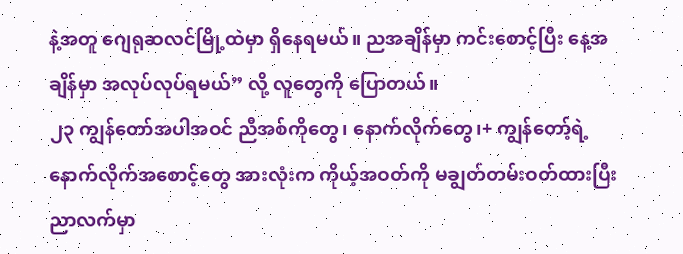နဲ့အတူ ဂျေရုဆလင်မြို့ထဲမှာ ရှိနေရမယ်။ ညအချိန်မှာ ကင်းစောင့်ပြီး နေ့အချိန်မှာ အလုပ်လုပ်ရမယ်” လို့ လူတွေကို ပြောတယ်။
၂၃ ကျွန်တော်အပါအဝင် ညီအစ်ကိုတွေ၊ နောက်လိုက်တွေ၊+ ကျွန်တော့်ရဲ့ နောက်လိုက်အစောင့်တွေ အားလုံးက ကိုယ့်အဝတ်ကို မချွတ်တမ်းဝတ်ထားပြီး ညာလက်မှာ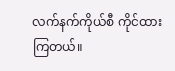လက်နက်ကိုယ်စီ ကိုင်ထားကြတယ်။